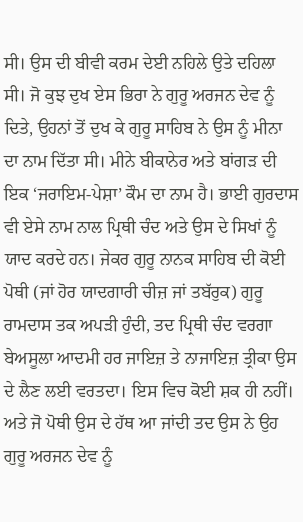ਸੀ। ਉਸ ਦੀ ਬੀਵੀ ਕਰਮ ਦੇਈ ਨਹਿਲੇ ਉਤੇ ਦਹਿਲਾ ਸੀ। ਜੋ ਕੁਝ ਦੁਖ ਏਸ ਭਿਰਾ ਨੇ ਗੁਰੂ ਅਰਜਨ ਦੇਵ ਨੂੰ ਦਿਤੇ, ਉਹਨਾਂ ਤੋਂ ਦੁਖ ਕੇ ਗੁਰੂ ਸਾਹਿਬ ਨੇ ਉਸ ਨੂੰ ਮੀਨਾ ਦਾ ਨਾਮ ਦਿੱਤਾ ਸੀ। ਮੀਨੇ ਬੀਕਾਨੇਰ ਅਤੇ ਬਾਂਗੜ ਦੀ ਇਕ ‘ਜਰਾਇਮ-ਪੇਸ਼ਾ’ ਕੌਮ ਦਾ ਨਾਮ ਹੈ। ਭਾਈ ਗੁਰਦਾਸ ਵੀ ਏਸੇ ਨਾਮ ਨਾਲ ਪ੍ਰਿਥੀ ਚੰਦ ਅਤੇ ਉਸ ਦੇ ਸਿਖਾਂ ਨੂੰ ਯਾਦ ਕਰਦੇ ਹਨ। ਜੇਕਰ ਗੁਰੂ ਨਾਨਕ ਸਾਹਿਬ ਦੀ ਕੋਈ ਪੋਥੀ (ਜਾਂ ਹੋਰ ਯਾਦਗਾਰੀ ਚੀਜ਼ ਜਾਂ ਤਬੱਰੁਕ) ਗੁਰੂ ਰਾਮਦਾਸ ਤਕ ਅਪੜੀ ਹੁੰਦੀ, ਤਦ ਪ੍ਰਿਥੀ ਚੰਦ ਵਰਗਾ ਬੇਅਸੂਲਾ ਆਦਮੀ ਹਰ ਜਾਇਜ਼ ਤੇ ਨਾਜਾਇਜ਼ ਤ੍ਰੀਕਾ ਉਸ ਦੇ ਲੈਣ ਲਈ ਵਰਤਦਾ। ਇਸ ਵਿਚ ਕੋਈ ਸ਼ਕ ਹੀ ਨਹੀਂ। ਅਤੇ ਜੋ ਪੋਥੀ ਉਸ ਦੇ ਹੱਥ ਆ ਜਾਂਦੀ ਤਦ ਉਸ ਨੇ ਉਹ ਗੁਰੂ ਅਰਜਨ ਦੇਵ ਨੂੰ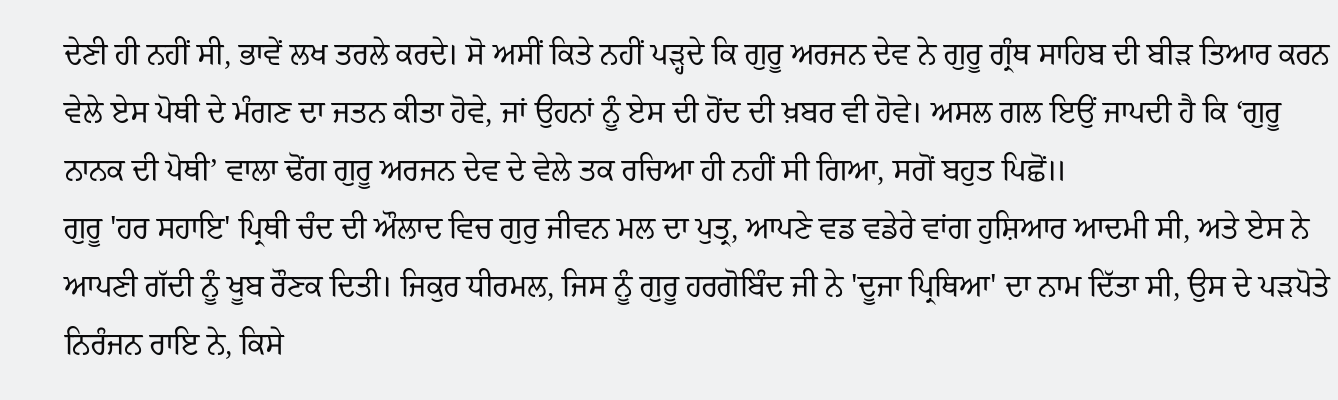ਦੇਣੀ ਹੀ ਨਹੀਂ ਸੀ, ਭਾਵੇਂ ਲਖ ਤਰਲੇ ਕਰਦੇ। ਸੋ ਅਸੀਂ ਕਿਤੇ ਨਹੀਂ ਪੜ੍ਹਦੇ ਕਿ ਗੁਰੂ ਅਰਜਨ ਦੇਵ ਨੇ ਗੁਰੂ ਗ੍ਰੰਥ ਸਾਹਿਬ ਦੀ ਬੀੜ ਤਿਆਰ ਕਰਨ ਵੇਲੇ ਏਸ ਪੋਥੀ ਦੇ ਮੰਗਣ ਦਾ ਜਤਨ ਕੀਤਾ ਹੋਵੇ, ਜਾਂ ਉਹਨਾਂ ਨੂੰ ਏਸ ਦੀ ਹੋਂਦ ਦੀ ਖ਼ਬਰ ਵੀ ਹੋਵੇ। ਅਸਲ ਗਲ ਇਉਂ ਜਾਪਦੀ ਹੈ ਕਿ ‘ਗੁਰੂ ਨਾਨਕ ਦੀ ਪੋਥੀ’ ਵਾਲਾ ਢੋਂਗ ਗੁਰੂ ਅਰਜਨ ਦੇਵ ਦੇ ਵੇਲੇ ਤਕ ਰਚਿਆ ਹੀ ਨਹੀਂ ਸੀ ਗਿਆ, ਸਗੋਂ ਬਹੁਤ ਪਿਛੋਂ॥
ਗੁਰੂ 'ਹਰ ਸਹਾਇ' ਪ੍ਰਿਥੀ ਚੰਦ ਦੀ ਔਲਾਦ ਵਿਚ ਗੁਰੁ ਜੀਵਨ ਮਲ ਦਾ ਪੁਤ੍ਰ, ਆਪਣੇ ਵਡ ਵਡੇਰੇ ਵਾਂਗ ਹੁਸ਼ਿਆਰ ਆਦਮੀ ਸੀ, ਅਤੇ ਏਸ ਨੇ ਆਪਣੀ ਗੱਦੀ ਨੂੰ ਖੂਬ ਰੌਣਕ ਦਿਤੀ। ਜਿਕੁਰ ਧੀਰਮਲ, ਜਿਸ ਨੂੰ ਗੁਰੂ ਹਰਗੋਬਿੰਦ ਜੀ ਨੇ 'ਦੂਜਾ ਪ੍ਰਿਥਿਆ' ਦਾ ਨਾਮ ਦਿੱਤਾ ਸੀ, ਉਸ ਦੇ ਪੜਪੋਤੇ ਨਿਰੰਜਨ ਰਾਇ ਨੇ, ਕਿਸੇ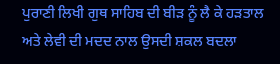ਪੁਰਾਣੀ ਲਿਖੀ ਗੁਥ ਸਾਹਿਬ ਦੀ ਬੀੜ ਨੂੰ ਲੈ ਕੇ ਹੜਤਾਲ ਅਤੇ ਲੇਵੀ ਦੀ ਮਦਦ ਨਾਲ ਉਸਦੀ ਸ਼ਕਲ ਬਦਲਾ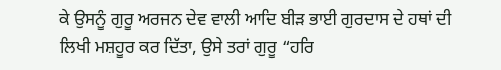ਕੇ ਉਸਨੂੰ ਗੁਰੂ ਅਰਜਨ ਦੇਵ ਵਾਲੀ ਆਦਿ ਬੀੜ ਭਾਈ ਗੁਰਦਾਸ ਦੇ ਹਥਾਂ ਦੀ ਲਿਖੀ ਮਸ਼ਹੂਰ ਕਰ ਦਿੱਤਾ, ਉਸੇ ਤਰਾਂ ਗੁਰੂ “ਹਰਿ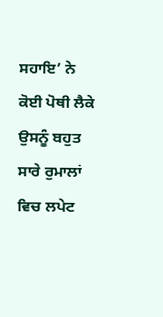ਸਹਾਇ’ ਨੇ ਕੋਈ ਪੋਥੀ ਲੈਕੇ ਉਸਨੂੰ ਬਹੁਤ ਸਾਰੇ ਰੁਮਾਲਾਂ ਵਿਚ ਲਪੇਟ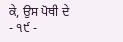ਕੇ, ਉਸ ਪੋਥੀ ਦੇ
- ੧੯ -